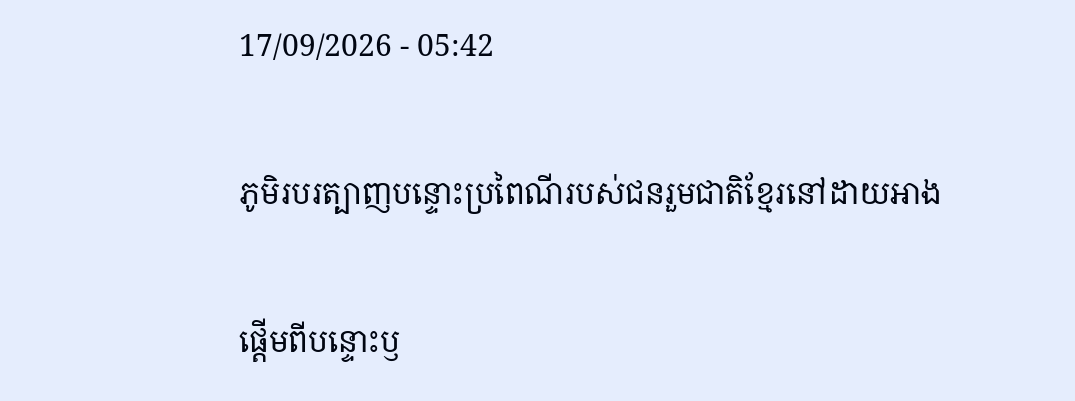17/09/2026 - 05:42

ភូមិរបរត្បាញបន្ទោះប្រពៃណីរបស់ជនរួមជាតិខ្មែរនៅដាយអាង

ផ្តើមពីបន្ទោះឫ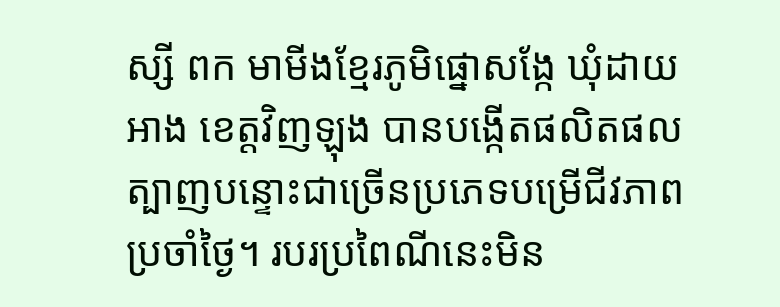ស្សី ពក មាមីងខ្មែរភូមិផ្នោសង្កែ ឃុំដាយអាង ខេត្តវិញឡុង បានបង្កើតផលិតផលត្បាញបន្ទោះជាច្រើនប្រភេទបម្រើជីវភាពប្រចាំថ្ងៃ។ របរប្រពៃណីនេះមិន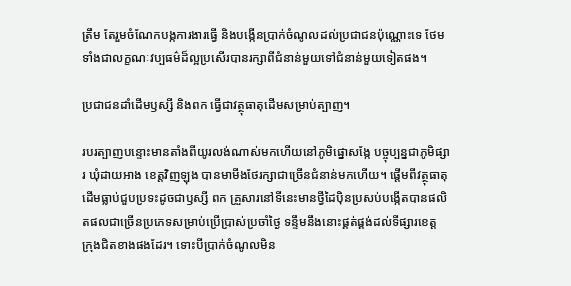ត្រឹម តែរួមចំណែកបង្កការងារធ្វើ និងបង្កើនប្រាក់ចំណូលដល់ប្រជាជនប៉ុណ្ណោះទេ ថែមទាំងជាលក្ខណៈវប្បធម៌ដ៏ល្អប្រសើរបានរក្សាពីជំនាន់មួយទៅជំនាន់មួយទៀតផង។

ប្រជាជនដាំដើមឫស្សី និងពក ធ្វើជាវត្ថុធាតុដើមសម្រាប់ត្បាញ។

របរត្បាញបន្ទោះមានតាំងពីយូរលង់ណាស់មកហើយនៅភូមិផ្នោសង្កែ បច្ចុប្បន្នជាភូមិផ្សារ ឃុំដាយអាង ខេត្តវិញឡុង បានមាមីងថែរក្សាជាច្រើនជំនាន់មកហើយ។ ផ្តើមពីវត្ថុធាតុដើមធ្លាប់ជួបប្រទះដូចជាឫស្សី ពក គ្រួសារនៅទីនេះមានថ្វីដៃប៉ិនប្រសប់បង្កើតបានផលិតផលជាច្រើនប្រភេទសម្រាប់ប្រើប្រាស់ប្រចាំថ្ងៃ ទន្ទឹមនឹងនោះផ្គត់ផ្គង់ដល់ទីផ្សារខេត្ត ក្រុងជិតខាងផងដែរ។ ទោះបីប្រាក់ចំណូលមិន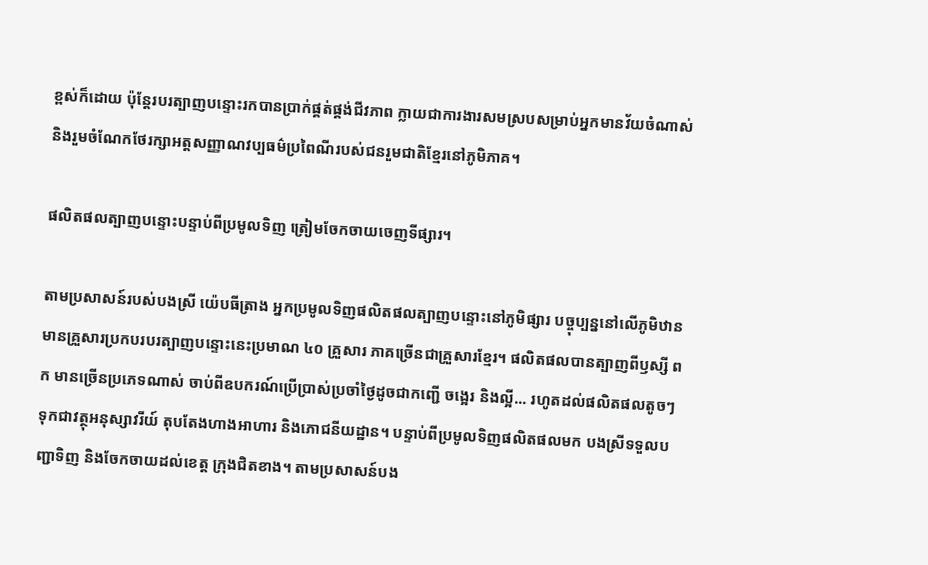ខ្ពស់ក៏ដោយ ប៉ុន្តែរបរត្បាញបន្ទោះរកបានប្រាក់ផ្គត់ផ្គង់ជីវភាព ក្លាយជាការងារសមស្របសម្រាប់អ្នកមានវ័យចំណាស់ និងរួមចំណែកថែរក្សាអត្តសញ្ញាណវប្បធម៌ប្រពៃណីរបស់ជនរួមជាតិខ្មែរនៅភូមិភាគ។

ផលិតផលត្បាញបន្ទោះបន្ទាប់ពីប្រមូលទិញ ត្រៀមចែកចាយចេញទីផ្សារ។

តាមប្រសាសន៍របស់បងស្រី យ៉េបធីត្រាង អ្នកប្រមូលទិញផលិតផលត្បាញបន្ទោះនៅភូមិផ្សារ បច្ចុប្បន្ននៅលើភូមិឋានមានគ្រួសារប្រកបរបរត្បាញបន្ទោះនេះប្រមាណ ៤០ គ្រួសារ ភាគច្រើនជាគ្រួសារខ្មែរ។ ផលិតផលបានត្បាញពីឫស្សី ពក មានច្រើនប្រភេទណាស់ ចាប់ពីឧបករណ៍ប្រើប្រាស់ប្រចាំថ្ងៃដូចជាកញ្ជើ ចង្អេរ និងល្អី... រហូតដល់ផលិតផលតូចៗទុកជាវត្ថុអនុស្សាវរីយ៍ តុបតែងហាងអាហារ និងភោជនីយដ្ឋាន។ បន្ទាប់ពីប្រមូលទិញផលិតផលមក បងស្រីទទួលបញ្ជាទិញ និងចែកចាយដល់ខេត្ត ក្រុងជិតខាង។ តាមប្រសាសន៍បង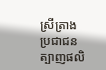ស្រីត្រាង ប្រជាជនត្បាញផលិ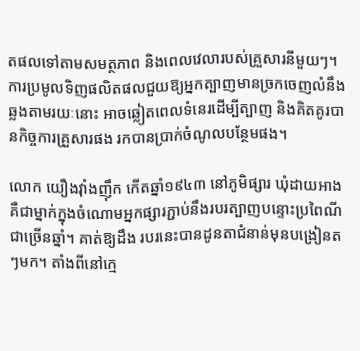តផលទៅតាមសមត្ថភាព និងពេលវេលារបស់គ្រួសារនីមួយៗ។ ការប្រមូលទិញផលិតផលជួយឱ្យអ្នកត្បាញមានច្រកចេញលំនឹង ឆ្លងតាមរយៈនោះ អាចឆ្លៀតពេលទំនេរដើម្បីត្បាញ និងគិតគូរបានកិច្ចការគ្រួសារផង រកបានប្រាក់ចំណូលបន្ថែមផង។

លោក យឿងវុាំងញុឹក កើតឆ្នាំ១៩៤៣ នៅភូមិផ្សារ ឃុំដាយអាង គឺជាម្នាក់ក្នុងចំណោមអ្នកផ្សារភ្ជាប់នឹងរបរត្បាញបន្ទោះប្រពៃណីជាច្រើនឆ្នាំ។ គាត់ឱ្យដឹង របរនេះបានដូនតាជំនាន់មុនបង្រៀនតៗមក។ តាំងពីនៅក្មេ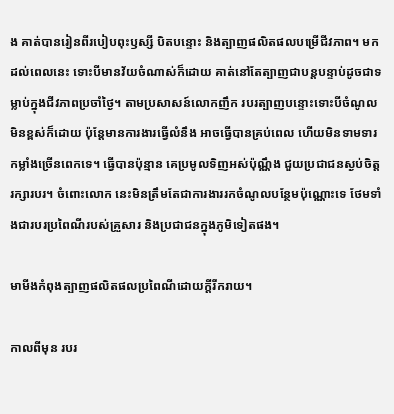ង គាត់បានរៀនពីរបៀបពុះឫស្សី បិតបន្ទោះ និងត្បាញផលិតផលបម្រើជីវភាព។ មកដល់ពេលនេះ ទោះបីមានវ័យចំណាស់ក៏ដោយ គាត់នៅតែត្បាញជាបន្តបន្ទាប់ដូចជាទម្លាប់ក្នុងជីវភាពប្រចាំថ្ងៃ។ តាមប្រសាសន៍លោកញឹក របរត្បាញបន្ទោះទោះបីចំណូលមិនខ្ពស់ក៏ដោយ ប៉ុន្តែមានការងារធ្វើលំនឹង អាចធ្វើបានគ្រប់ពេល ហើយមិនទាមទារកម្លាំងច្រើនពេកទេ។ ធ្វើបានប៉ុន្មាន គេប្រមូលទិញអស់ប៉ុណ្ណឹង ជួយប្រជាជនស្ងប់ចិត្តរក្សារបរ។ ចំពោះលោក នេះមិនត្រឹមតែជាការងាររកចំណូលបន្ថែមប៉ុណ្ណោះទេ ថែមទាំងជារបរប្រពៃណីរបស់គ្រួសារ និងប្រជាជនក្នុងភូមិទៀតផង។

មាមីងកំពុងត្បាញផលិតផលប្រពៃណីដោយក្តីរីករាយ។

កាលពីមុន របរ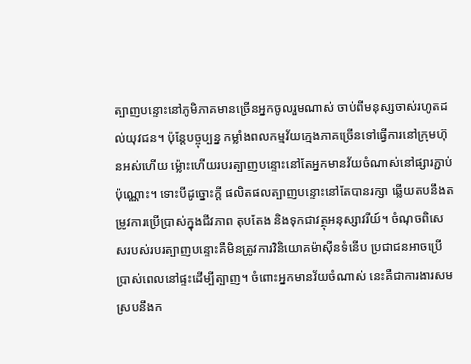ត្បាញបន្ទោះនៅភូមិភាគមានច្រើនអ្នកចូលរួមណាស់ ចាប់ពីមនុស្សចាស់រហូតដល់យុវជន។ ប៉ុន្តែបច្ចុប្បន្ន កម្លាំងពលកម្មវ័យក្មេងភាគច្រើនទៅធ្វើការនៅក្រុមហ៊ុនអស់ហើយ ម្ល៉ោះហើយរបរត្បាញបន្ទោះនៅតែអ្នកមានវ័យចំណាស់នៅផ្សារភ្ជាប់ប៉ុណ្ណោះ។ ទោះបីដូច្នោះក្តី ផលិតផលត្បាញបន្ទោះនៅតែបានរក្សា ឆ្លើយតបនឹងតម្រូវការប្រើប្រាស់ក្នុងជីវភាព តុបតែង និងទុកជាវត្ថុអនុស្សាវរីយ៍។ ចំណុចពិសេសរបស់របរត្បាញបន្ទោះគឺមិនត្រូវការវិនិយោគម៉ាស៊ីនទំនើប ប្រជាជនអាចប្រើប្រាស់ពេលនៅផ្ទះដើម្បីត្បាញ។ ចំពោះអ្នកមានវ័យចំណាស់ នេះគឺជាការងារសមស្របនឹងក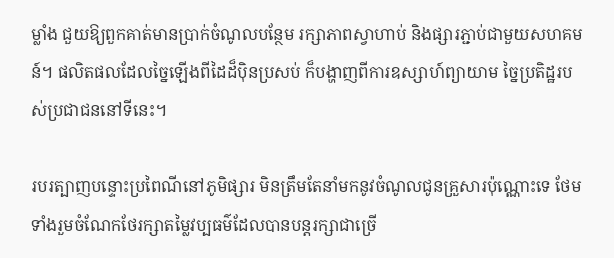ម្លាំង ជួយឱ្យពួកគាត់មានប្រាក់ចំណូលបន្ថែម រក្សាភាពស្វាហាប់ និងផ្សារភ្ជាប់ជាមួយសហគមន៍។ ផលិតផលដែលច្នៃឡើងពីដៃដ៏ប៉ិនប្រសប់ ក៏បង្ហាញពីការឧស្សាហ៍ព្យាយាម ច្នៃប្រតិដ្ឋរបស់ប្រជាជននៅទីនេះ។

របរត្បាញបន្ទោះប្រពៃណីនៅភូមិផ្សារ មិនត្រឹមតែនាំមកនូវចំណូលជូនគ្រួសារប៉ុណ្ណោះទេ ថែមទាំងរួមចំណែកថែរក្សាតម្លៃវប្បធម៌ដែលបានបន្តរក្សាជាច្រើ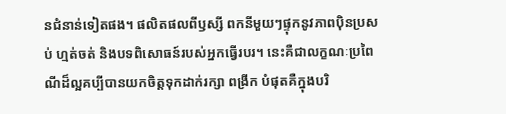នជំនាន់ទៀតផង។ ផលិតផលពីឫស្សី ពកនីមួយៗផ្ទុកនូវភាពប៉ិនប្រសប់ ហ្មត់ចត់ និងបទពិសោធន៍របស់អ្នកធ្វើរបរ។ នេះគឺជាលក្ខណៈប្រពៃណីដ៏ល្អគប្បីបានយកចិត្តទុកដាក់រក្សា ពង្រីក បំផុតគឺក្នុងបរិ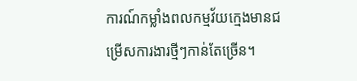ការណ៍កម្លាំងពលកម្មវ័យក្មេងមានជម្រើសការងារថ្មីៗកាន់តែច្រើន។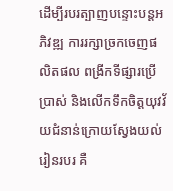ដើម្បីរបរត្បាញបន្ទោះបន្តអភិវឌ្ឍ ការរក្សាច្រកចេញផលិតផល ពង្រីកទីផ្សារប្រើប្រាស់ និងលើកទឹកចិត្តយុវវ័យជំនាន់ក្រោយស្វែងយល់ រៀនរបរ គឺ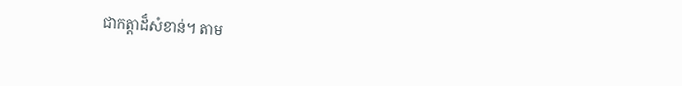ជាកត្តាដ៏សំខាន់។ តាម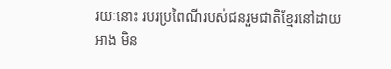រយៈនោះ របរប្រពៃណីរបស់ជនរួមជាតិខ្មែរនៅដាយអាង មិន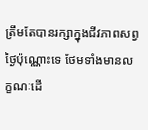ត្រឹមតែបានរក្សាក្នុងជីវភាពសព្វថ្ងៃប៉ុណ្ណោះទេ ថែមទាំងមានលក្ខណៈដើ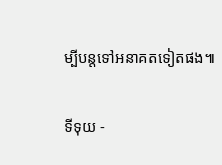ម្បីបន្តទៅអនាគតទៀតផង៕

ទីទុយ -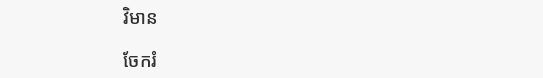វិមាន

ចែករំ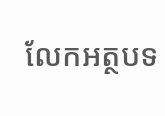លែកអត្ថបទ